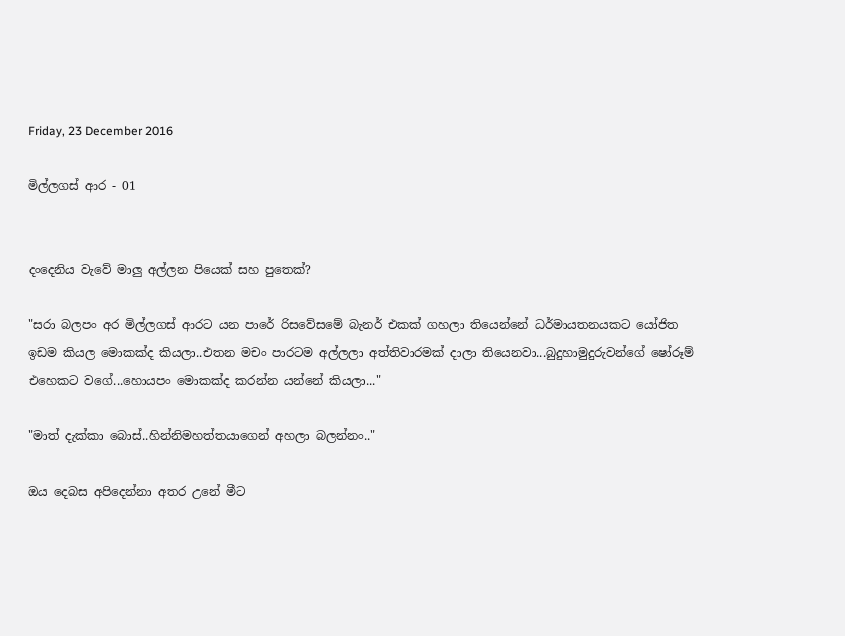Friday, 23 December 2016

මිල්ලගස් ආර - 01


දංදෙනිය වැවේ මාලු අල්ලන පියෙක් සහ පුතෙක්?

"සරා බලපං අර මිල්ලගස් ආරට යන පාරේ රිසවේසමේ බැනර් එකක් ගහලා තියෙන්නේ ධර්මායතනයකට යෝජිත ඉඩම කියල මොකක්ද කියලා..එතන මචං පාරටම අල්ලලා අත්තිවාරමක් දාලා තියෙනවා...බුදුහාමුදුරුවන්ගේ ෂෝරූම් එහෙකට වගේ...හොයපං මොකක්ද කරන්න යන්නේ කියලා..."

"මාත් දැක්කා බොස්..හින්නිමහත්තයාගෙන් අහලා බලන්නං.."

ඔය දෙබස අපිදෙන්නා අතර උනේ මීට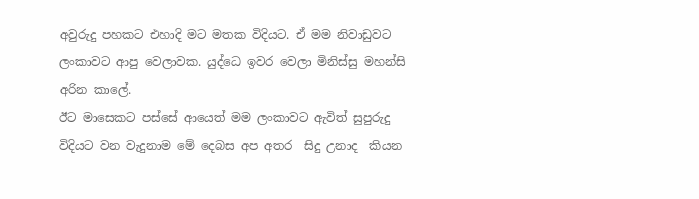අවුරුදු පහකට එහාදි මට මතක විදියට. ඒ මම නිවාඩුවට ලංකාවට ආපු වෙලාවක. යුද්ධෙ ඉවර වෙලා මිනිස්සු මහන්සි අරින කාලේ.
ඊට මාසෙකට පස්සේ ආයෙත් මම ලංකාවට ඇවිත් සුපුරුදු විදියට වන වැදුනාම මේ දෙබස අප අතර  සිදු උනාද  කියන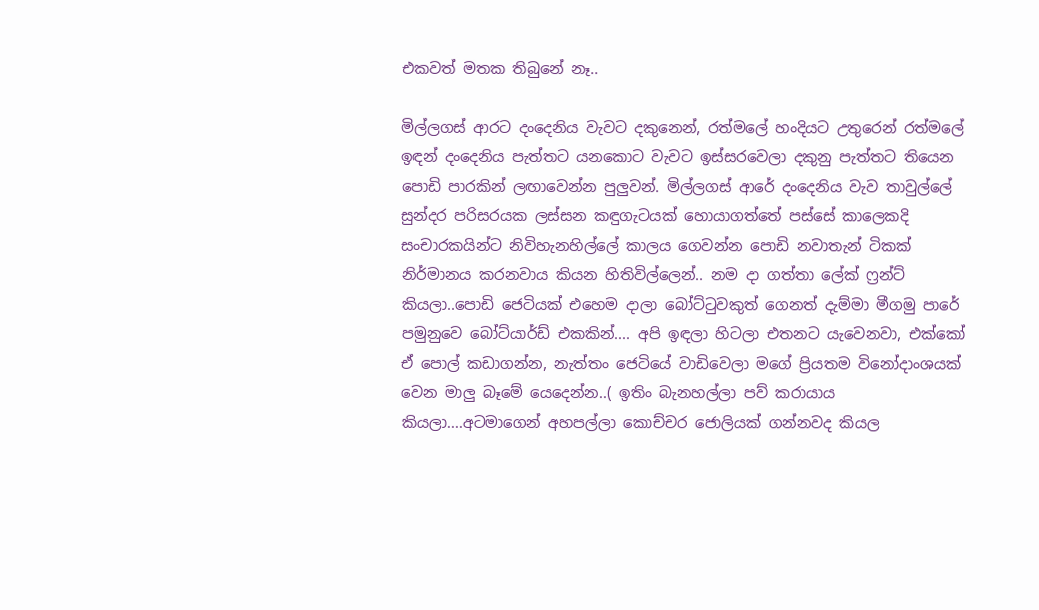එකවත් මතක තිබුනේ නෑ..

මිල්ලගස් ආරට දංදෙනිය වැවට දකුනෙන්, රත්මලේ හංදියට උතුරෙන් රත්මලේ ඉඳන් දංදෙනිය පැත්තට යනකොට වැවට ඉස්සරවෙලා දකුනු පැත්තට තියෙන පොඩි පාරකින් ලඟාවෙන්න පුලුවන්. මිල්ලගස් ආරේ දංදෙනිය වැව තාවුල්ලේ සුන්දර පරිසරයක ලස්සන කඳුගැටයක් හොයාගත්තේ පස්සේ කාලෙකදි සංචාරකයින්ට නිවිහැනහිල්ලේ කාලය ගෙවන්න පොඩි නවාතැන් ටිකක් නිර්මානය කරනවාය කියන හිතිවිල්ලෙන්.. නම දා ගත්තා ලේක් ෆ්‍රන්ට් කියලා..පොඩි ජෙටියක් එහෙම දාලා බෝට්ටුවකුත් ගෙනත් දැම්මා මීගමු පාරේ පමුනුවෙ බෝට්යාර්ඩ් එකකින්.... අපි ඉඳලා හිටලා එතනට යැවෙනවා, එක්කෝ ඒ පොල් කඩාගන්න, නැත්තං ජෙටියේ වාඩිවෙලා මගේ ප්‍රියතම විනෝදාංශයක් වෙන මාලු බෑමේ යෙදෙන්න..( ඉතිං බැනහල්ලා පව් කරායාය කියලා....අටමාගෙන් අහපල්ලා කොච්චර ජොලියක් ගන්නවද කියල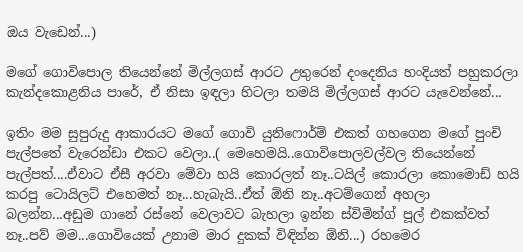ඔය වැඩෙන්...)

මගේ ගොවිපොල තියෙන්නේ මිල්ලගස් ආරට උතුරෙන් දංදෙනිය හංදියත් පහුකරලා කැන්දකොළනිය පාරේ, ඒ නිසා ඉඳලා හිටලා තමයි මිල්ලගස් ආරට යැවෙන්නේ...

ඉතිං මම සුපුරුදු ආකාරයට මගේ ගොවි යුනිෆොර්ම් එකත් ගහගෙන මගේ පුංචි පැල්පතේ වැරෙන්ඩා එකට වෙලා..( මෙහෙමයි..ගොවිපොලවල්වල තියෙන්නේ පැල්පත්....ඒවාට ඒසී අරවා මේවා හයි කොරලත් නෑ..ටයිල් කොරලා කොමොඩ් හයි කරපු ටොයිලට් එහෙමත් නෑ...හැබැයි..ඒත් ඕනි නෑ..අටම්ගෙන් අහලා බලන්න...අඩුම ගානේ රස්නේ වෙලාවට බැහලා ඉන්න ස්විමින්ග් පූල් එකක්වත් නෑ..පව් මම...ගොවියෙක් උනාම මාර දුකක් විඳින්න ඕනි...) රහමෙර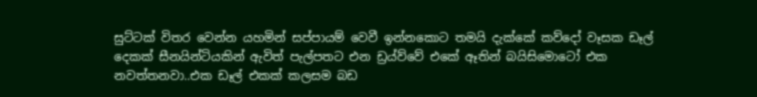සුට්ටක් විතර වෙන්න යහමින් සප්පායම් වෙවී ඉන්නකොට තමයි දැක්කේ කව්දෝ වෑසක ඩෑල් දෙකක් සීනයින්ටියකින් ඇවිත් පැල්පතට එන ඩ්‍රය්ව්වේ එකේ ඈතින් බයිසිමොටෝ එක නවත්තනවා..එක ඩෑල් එකක් කලසම බඩ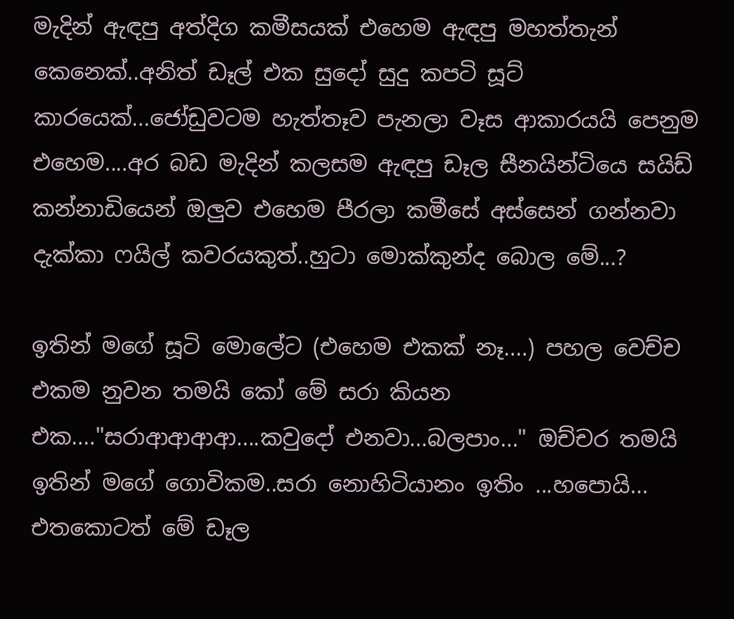මැදින් ඇඳපු අත්දිග කමීසයක් එහෙම ඇඳපු මහත්තැන් කෙනෙක්..අනිත් ඩෑල් එක සුදෝ සුදු කපටි සූට් කාරයෙක්...ජෝඩුවටම හැත්තෑව පැනලා වෑස ආකාරයයි පෙනුම එහෙම....අර බඩ මැදින් කලසම ඇඳපු ඩෑල සීනයින්ටියෙ සයිඩ් කන්නාඩියෙන් ඔලුව එහෙම පීරලා කමීසේ අස්සෙන් ගන්නවා දැක්කා ෆයිල් කවරයකුත්..හුටා මොක්කුන්ද බොල මේ...?

ඉතින් මගේ සූටි මොලේට (එහෙම එකක් නෑ....) පහල වෙච්ච එකම නුවන තමයි කෝ මේ සරා කියන එක...."සරාආආආආ....කවුදෝ එනවා...බලපාං..." ඔච්චර තමයි ඉතින් මගේ ගොවිකම..සරා නොහිටියානං ඉතිං ...හපොයි...
එතකොටත් මේ ඩෑල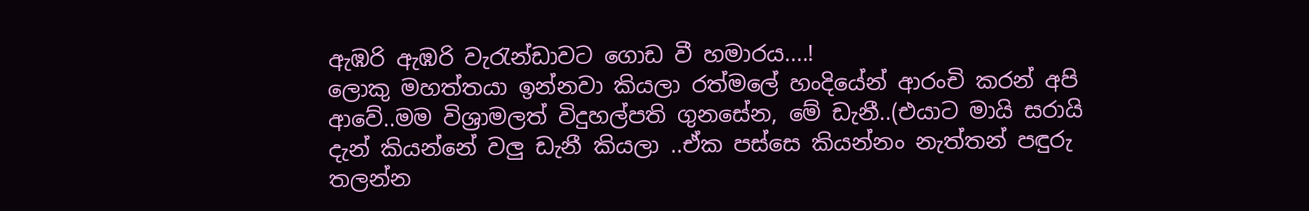ඇඹරි ඇඹරි වැරැන්ඩාවට ගොඩ වී හමාරය....!
ලොකු මහත්තයා ඉන්නවා කියලා රත්මලේ හංදියේන් ආරංචි කරන් අපි ආවේ..මම විශ්‍රාමලත් විදුහල්පති ගුනසේන, මේ ඩැනී..(එයාට මායි සරායි දැන් කියන්නේ වලු ඩැනී කියලා ..ඒක පස්සෙ කියන්නං නැත්තන් පඳුරු තලන්න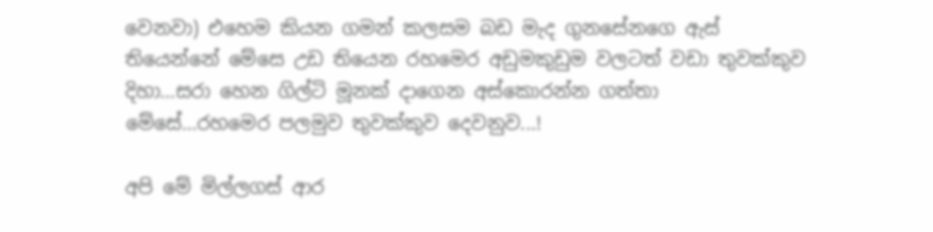වෙනවා) එහෙම කියන ගමන් කලසම බඩ මැද ගුනසේනගෙ ඇස් තියෙන්නේ මේසෙ උඩ තියෙන රහමෙර අඩුමකුඩුම වලටත් වඩා තුවක්කුව දිහා...සරා හෙන ගිල්ටි මූනක් දාගෙන අස්කොරන්න ගත්තා මේසේ...රහමෙර පලමුව තුවක්කුව දෙවනුව...!

අපි මේ මිල්ලගස් ආර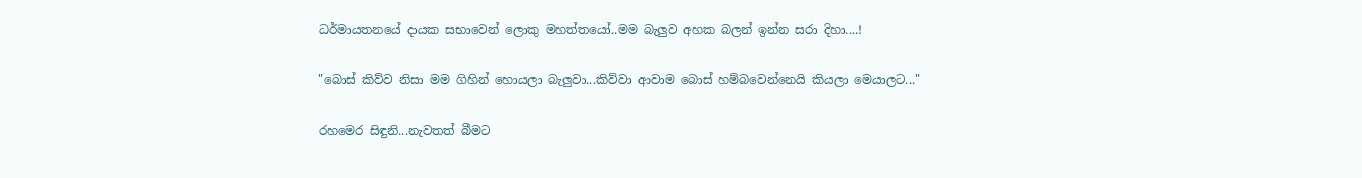ධර්මායතනයේ දායක සභාවෙන් ලොකු මහත්තයෝ..මම බැලුව අහක බලන් ඉන්න සරා දිහා....!

"බොස් කිව්ව නිසා මම ගිහින් හොයලා බැලුවා...කිව්වා ආවාම බොස් හම්බවෙන්නෙයි කියලා මෙයාලට..."

රහමෙර සිඳුනි...නැවතත් බීමට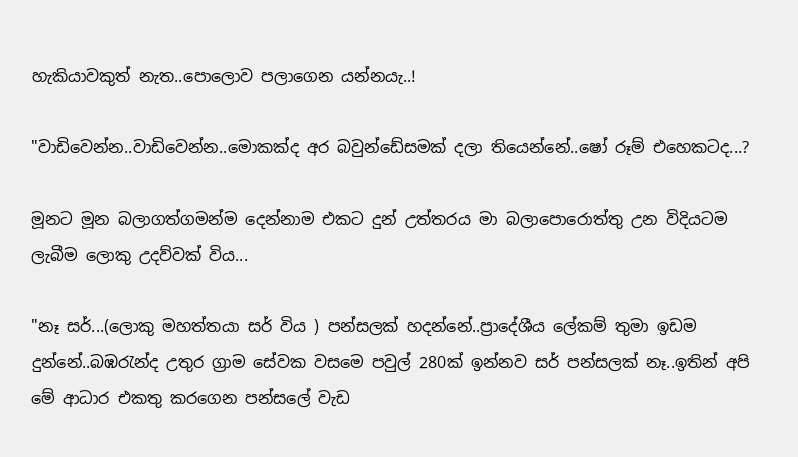හැකියාවකුත් නැත..පොලොව පලාගෙන යන්නයැ..!

"වාඩිවෙන්න..වාඩිවෙන්න..මොකක්ද අර බවුන්ඩේසමක් දලා තියෙන්නේ..ෂෝ රූම් එහෙකටද...?

මූනට මූන බලාගත්ගමන්ම දෙන්නාම එකට දුන් උත්තරය මා බලාපොරොත්තු උන විදියටම ලැබීම ලොකු උදව්වක් විය...

"නෑ සර්...(ලොකු මහත්තයා සර් විය ) පන්සලක් හදන්නේ..ප්‍රාදේශීය ලේකම් තුමා ඉඩම දුන්නේ..බඹරැන්ද උතුර ග්‍රාම සේවක වසමෙ පවුල් 280ක් ඉන්නව සර් පන්සලක් නෑ..ඉතින් අපි මේ ආධාර එකතු කරගෙන පන්සලේ වැඩ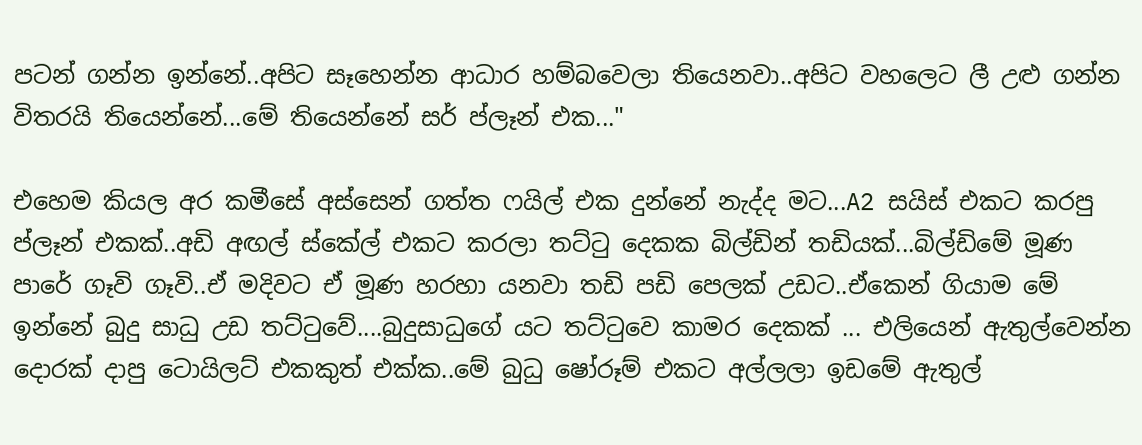පටන් ගන්න ඉන්නේ..අපිට සෑහෙන්න ආධාර හම්බවෙලා තියෙනවා..අපිට වහලෙට ලී උළු ගන්න විතරයි තියෙන්නේ...මේ තියෙන්නේ සර් ප්ලෑන් එක..."

එහෙම කියල අර කමීසේ අස්සෙන් ගත්ත ෆයිල් එක දුන්නේ නැද්ද මට...A2 සයිස් එකට කරපු ප්ලෑන් එකක්..අඩි අඟල් ස්කේල් එකට කරලා තට්ටු දෙකක බිල්ඩින් තඩියක්...බිල්ඩිමේ මූණ පාරේ ගෑවි ගෑවි..ඒ මදිවට ඒ මූණ හරහා යනවා තඩි පඩි පෙලක් උඩට..ඒකෙන් ගියාම මේ ඉන්නේ බුදු සාධු උඩ තට්ටුවේ....බුදුසාධුගේ යට තට්ටුවෙ කාමර දෙකක් ... එලියෙන් ඇතුල්වෙන්න දොරක් දාපු ටොයිලට් එකකුත් එක්ක..මේ බුධු ෂෝරූම් එකට අල්ලලා ඉඩමේ ඇතුල්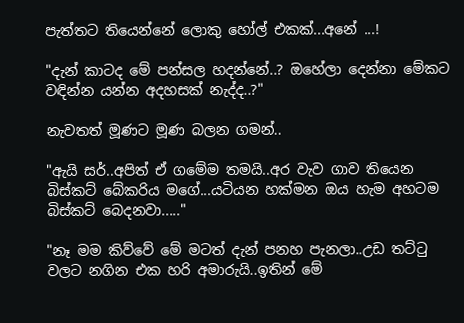පැත්තට තියෙන්නේ ලොකු හෝල් එකක්...අනේ ...!

"දැන් කාටද මේ පන්සල හදන්නේ..? ඔහේලා දෙන්නා මේකට වඳින්න යන්න අදහසක් නැද්ද..?"

නැවතත් මූණට මූණ බලන ගමන්..

"ඇයි සර්..අපිත් ඒ ගමේම තමයි..අර වැව ගාව තියෙන බිස්කට් බේකරිය මගේ...යටියන හක්මන ඔය හැම අහටම බිස්කට් බෙදනවා....."

"නෑ මම කිව්වේ මේ මටත් දැන් පනහ පැනලා..උඩ තට්ටු වලට නගින එක හරි අමාරුයි..ඉතින් මේ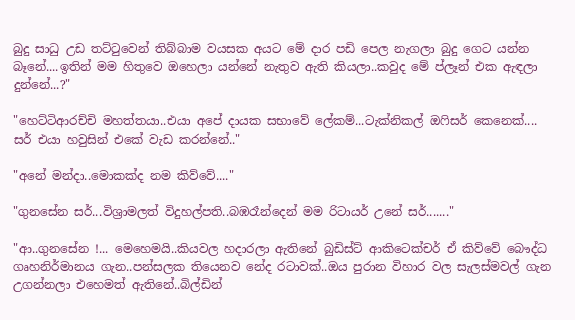බුදු සාධු උඩ තට්ටුවෙන් තිබ්බාම වයසක අයට මේ දාර පඩි පෙල නැගලා බුදු ගෙට යන්න බෑනේ....ඉතින් මම හිතුවෙ ඔහෙලා යන්නේ නැතුව ඇති කියලා..කවුද මේ ප්ලෑන් එක ඇඳලා දුන්නේ...?"

"හෙට්ටිආරච්චි මහත්තයා..එයා අපේ දායක සභාවේ ලේකම්...ටැක්නිකල් ඔෆිසර් කෙනෙක්.... සර් එයා හවුසින් එකේ වැඩ කරන්නේ.."

"අනේ මන්දා..මොකක්ද නම කිව්වේ...."

"ගුනසේන සර්...විශ්‍රාමලත් විදුහල්පති..බඹරෑන්දෙන් මම රිටායර් උනේ සර්......."

"ආ..ගුනසේන !... මෙහෙමයි..කියවල හදාරලා ඇතිනේ බුඩිස්ට් ආකිටෙක්චර් ඒ කිව්වේ බෞද්ධ ගෘහනිර්මානය ගැන..පන්සලක තියෙනව නේද රටාවක්..ඔය පුරාන විහාර වල සැලස්මවල් ගැන උගන්නලා එහෙමත් ඇතිනේ..බිල්ඩින්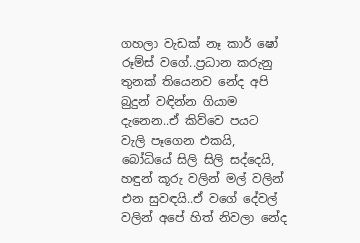ගහලා වැඩක් නෑ කාර් ෂෝ රූම්ස් වගේ..ප්‍රධාන කරුනු තුනක් තියෙනව නේද අපි බුදුන් වඳින්න ගියාම දැනෙන..ඒ කිව්වෙ පයට වැලි පෑගෙන එකයි, බෝධියේ සිලි සිලි සද්දෙයි, හඳුන් කූරු වලින් මල් වලින් එන සුවඳයි..ඒ වගේ දේවල් වලින් අපේ හිත් නිවලා නේද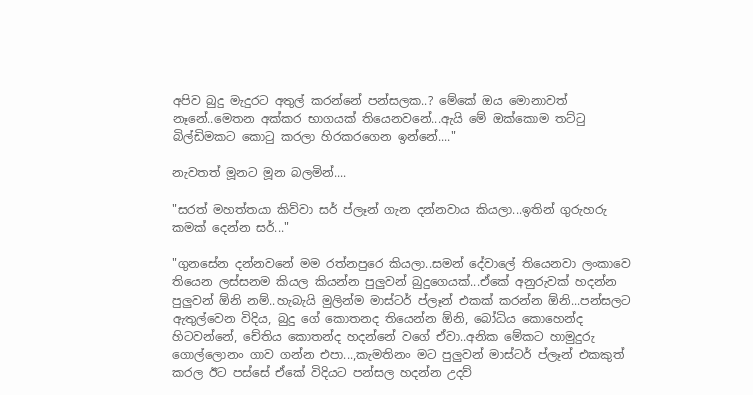අපිව බුදු මැදුරට අතුල් කරන්නේ පන්සලක..? මේකේ ඔය මොනාවත් නෑනේ..මෙතන අක්කර භාගයක් තියෙනවනේ...ඇයි මේ ඔක්කොම තට්ටු බිල්ඩිමකට කොටු කරලා හිරකරගෙන ඉන්නේ...."

නැවතත් මූනට මූන බලමින්....

"සරත් මහත්තයා කිව්වා සර් ප්ලෑන් ගැන දන්නවාය කියලා...ඉතින් ගුරුහරු කමක් දෙන්න සර්..."

"ගුනසේන දන්නවනේ මම රත්නපුරෙ කියලා..සමන් දේවාලේ තියෙනවා ලංකාවෙ තියෙන ලස්සනම කියල කියන්න පුලුවන් බුදුගෙයක්...ඒකේ අනුරුවක් හදන්න පුලුවන් ඕනි නම්..හැබැයි මුලින්ම මාස්ටර් ප්ලෑන් එකක් කරන්න ඕනි...පන්සලට ඇතුල්වෙන විදිය, බුදු ගේ කොතනද තියෙන්න ඕනි, බෝධිය කොහෙන්ද හිටවන්නේ, චේතිය කොතන්ද හදන්නේ වගේ ඒවා..අනික මේකට හාමුදුරු ගොල්ලොනං ගාව ගන්න එපා...,කැමතිනං මට පුලුවන් මාස්ටර් ප්ලෑන් එකකුත් කරල ඊට පස්සේ ඒකේ විදියට පන්සල හදන්න උදව්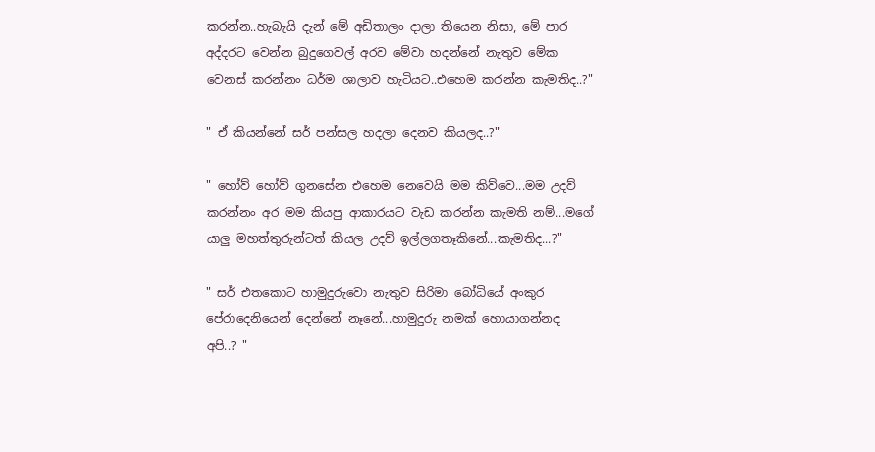කරන්න..හැබැයි දැන් මේ අඩිතාලං දාලා තියෙන නිසා, මේ පාර අද්දරට වෙන්න බුදුගෙවල් අරව මේවා හදන්නේ නැතුව මේක වෙනස් කරන්නං ධර්ම ශාලාව හැටියට..එහෙම කරන්න කැමතිද..?"

" ඒ කියන්නේ සර් පන්සල හදලා දෙනව කියලද..?"

" හෝව් හෝව් ගුනසේන එහෙම නෙවෙයි මම කිව්වෙ...මම උදව් කරන්නං අර මම කියපු ආකාරයට වැඩ කරන්න කැමති නම්...මගේ යාලු මහත්තුරුන්ටත් කියල උදව් ඉල්ලගතෑකිනේ...කැමතිද...?"

" සර් එතකොට හාමුදුරුවො නැතුව සිරිමා බෝධියේ අංකුර පේරාදෙනියෙන් දෙන්නේ නෑනේ...හාමුදුරු නමක් හොයාගන්නද අපි..? "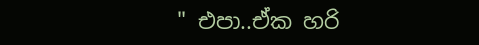" එපා..ඒක හරි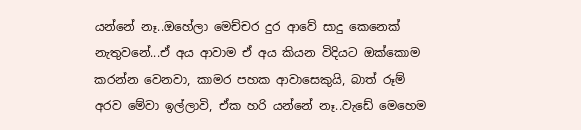යන්නේ නෑ..ඔහේලා මෙච්චර දුර ආවේ සාදු කෙනෙක් නැතුවනේ...ඒ අය ආවාම ඒ අය කියන විදියට ඔක්කොම කරන්න වෙනවා, කාමර පහක ආවාසෙකුයි, බාත් රූම් අරව මේවා ඉල්ලාවි, ඒක හරි යන්නේ නෑ..වැඩේ මෙහෙම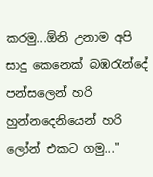කරමු...ඕනි උනාම අපි සාදු කෙනෙක් බඹරැන්දේ පන්සලෙන් හරි හුන්නදෙනියෙන් හරි ලෝන් එකට ගමු..."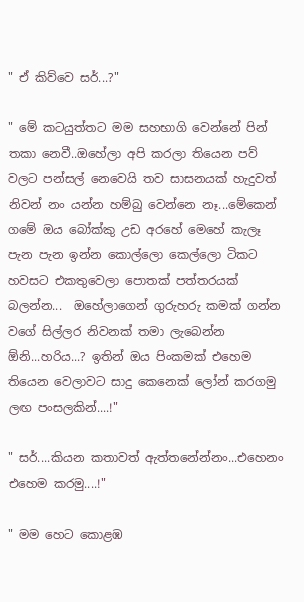" ඒ කිව්වෙ සර්...?"

" මේ කටයුත්තට මම සහභාගි වෙන්නේ පින් තකා නෙවී..ඔහේලා අපි කරලා තියෙන පව් වලට පන්සල් නෙවෙයි තව සාසනයක් හැදුවත් නිවන් නං යන්න හම්බු වෙන්නෙ නෑ...මේකෙන් ගමේ ඔය බෝක්කු උඩ අරහේ මෙහේ කැලෑ පැන පැන ඉන්න කොල්ලො කෙල්ලො ටිකට හවසට එකතුවෙලා පොතක් පත්තරයක් බලන්න...  ඔහේලාගෙන් ගුරුහරු කමක් ගන්න වගේ සිල්ලර නිවනක් තමා ලැබෙන්න ඕනි...හරිය...? ඉතින් ඔය පිංකමක් එහෙම තියෙන වෙලාවට සාදු කෙනෙක් ලෝන් කරගමු ලඟ පංසලකින්....!"

" සර්....කියන කතාවත් ඇත්තනේන්නං...එහෙනං එහෙම කරමු....!"

" මම හෙට කොළඹ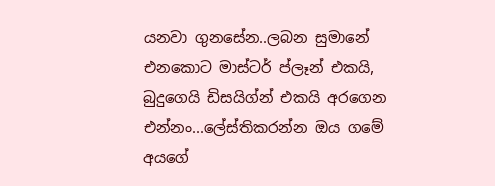යනවා ගුනසේන..ලබන සුමානේ එනකොට මාස්ටර් ප්ලෑන් එකයි, බුදුගෙයි ඩිසයිග්න් එකයි අරගෙන එන්නං...ලේස්‍තිකරන්න ඔය ගමේ අයගේ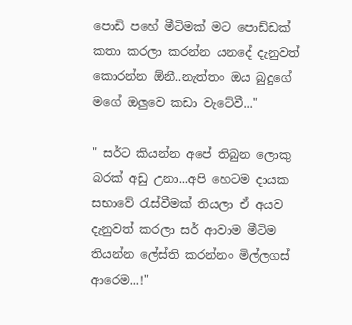පොඩි පහේ මීටිමක් මට පොඩ්ඩක් කතා කරලා කරන්න යනදේ දැනුවත් කොරන්න ඕනී..නැත්තං ඔය බුදුගේ මගේ ඔලුවෙ කඩා වැටේවී..."

" සර්ට කියන්න අපේ තිබුන ලොකු බරක් අඩු උනා...අපි හෙටම දායක සභාවේ රැස්වීමක් තියලා ඒ අයව දැනුවත් කරලා සර් ආවාම මීටිම තියන්න ලේස්ති කරන්නං මිල්ලගස් ආරෙම...!"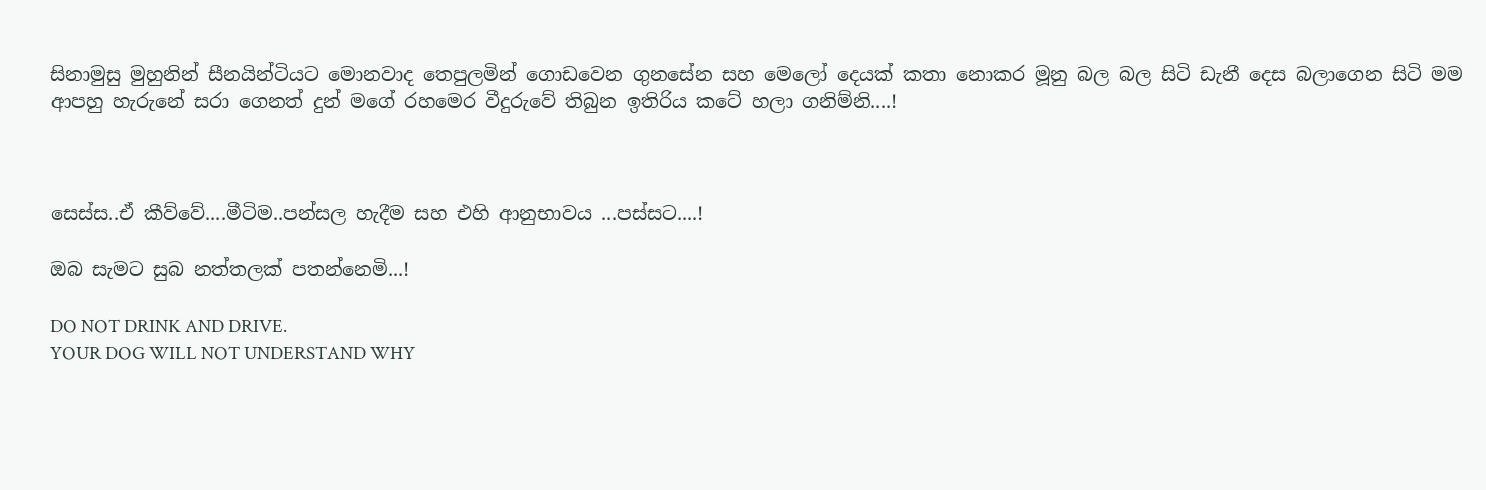සිනාමුසු මුහුනින් සීනයින්ටියට මොනවාද තෙපුලමින් ගොඩවෙන ගුනසේන සහ මෙලෝ දෙයක් කතා නොකර මූනු බල බල සිටි ඩැනී දෙස බලාගෙන සිටි මම ආපහු හැරුනේ සරා ගෙනත් දුන් මගේ රහමෙර වීදුරුවේ තිබුන ඉතිරිය කටේ හලා ගනිම්නි....!



සෙස්ස..ඒ කීව්වේ....මීටිම..පන්සල හැදීම සහ එහි ආනුභාවය ...පස්සට....!

ඔබ සැමට සුබ නත්තලක් පතන්නෙමි...!

DO NOT DRINK AND DRIVE.
YOUR DOG WILL NOT UNDERSTAND WHY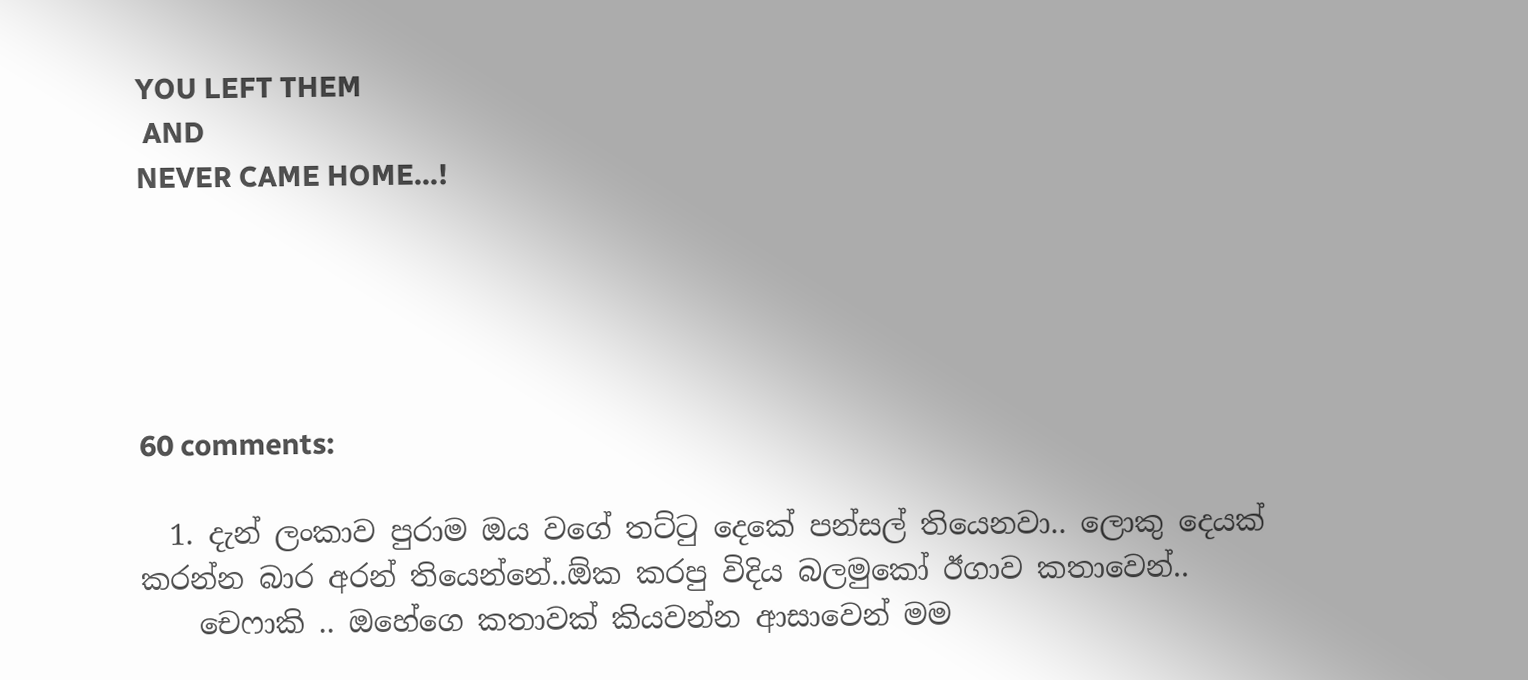YOU LEFT THEM
 AND
NEVER CAME HOME...!





60 comments:

  1. දැන් ලංකාව පුරාම ඔය වගේ තට්ටු දෙකේ පන්සල් තියෙනවා.. ලොකු දෙයක් කරන්න බාර අරන් තියෙන්නේ..ඕක කරපු විදිය බලමුකෝ ඊගාව කතාවෙන්..
    චෙෆාකි .. ඔහේගෙ කතාවක් කියවන්න ආසාවෙන් මම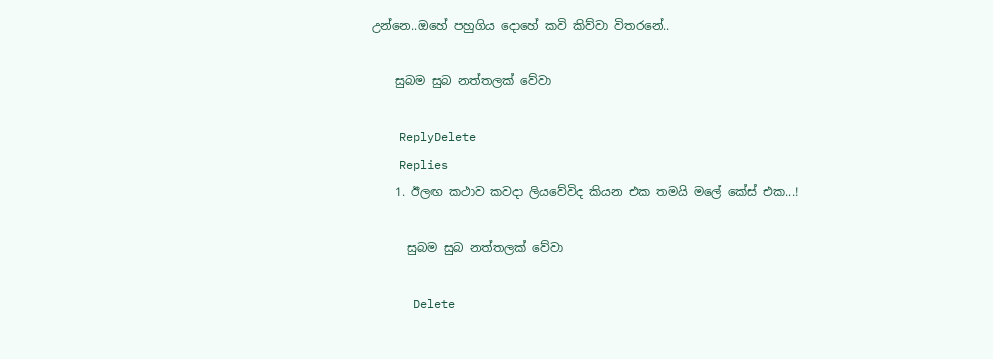උන්නෙ..ඔහේ පහුගිය දොහේ කවි කිව්වා විතරනේ..

    සුබම සුබ නත්තලක් වේවා

    ReplyDelete
    Replies
    1. ඊලඟ කථාව කවදා ලියවේවිද කියන එක තමයි මලේ කේස් එක...!

      සුබම සුබ නත්තලක් වේවා

      Delete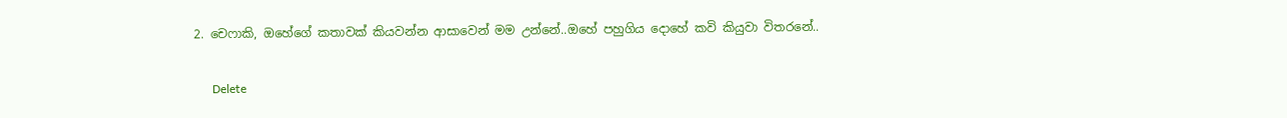2. චෙෆාකි, ඔහේගේ කතාවක් කියවන්න ආසාවෙන් මම උන්නේ..ඔහේ පහුගිය දොහේ කවි කියුවා විතරනේ..

      Delete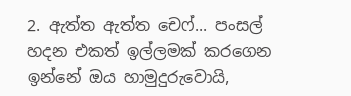2. ඇත්ත ඇත්ත චෙෆ්... පංසල් හදන එකත් ඉල්ලමක් කරගෙන ඉන්නේ ඔය හාමුදුරුවොයි,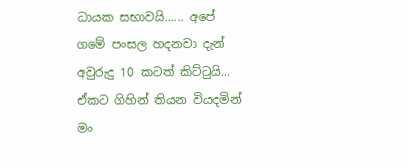ධායක සභාවයි...... අපේ ගමේ පංසල හදනවා දැන් අවුරුදු 10 කටත් කිට්ටුයි... ඒකට ගිහින් තියන වියදමින් මං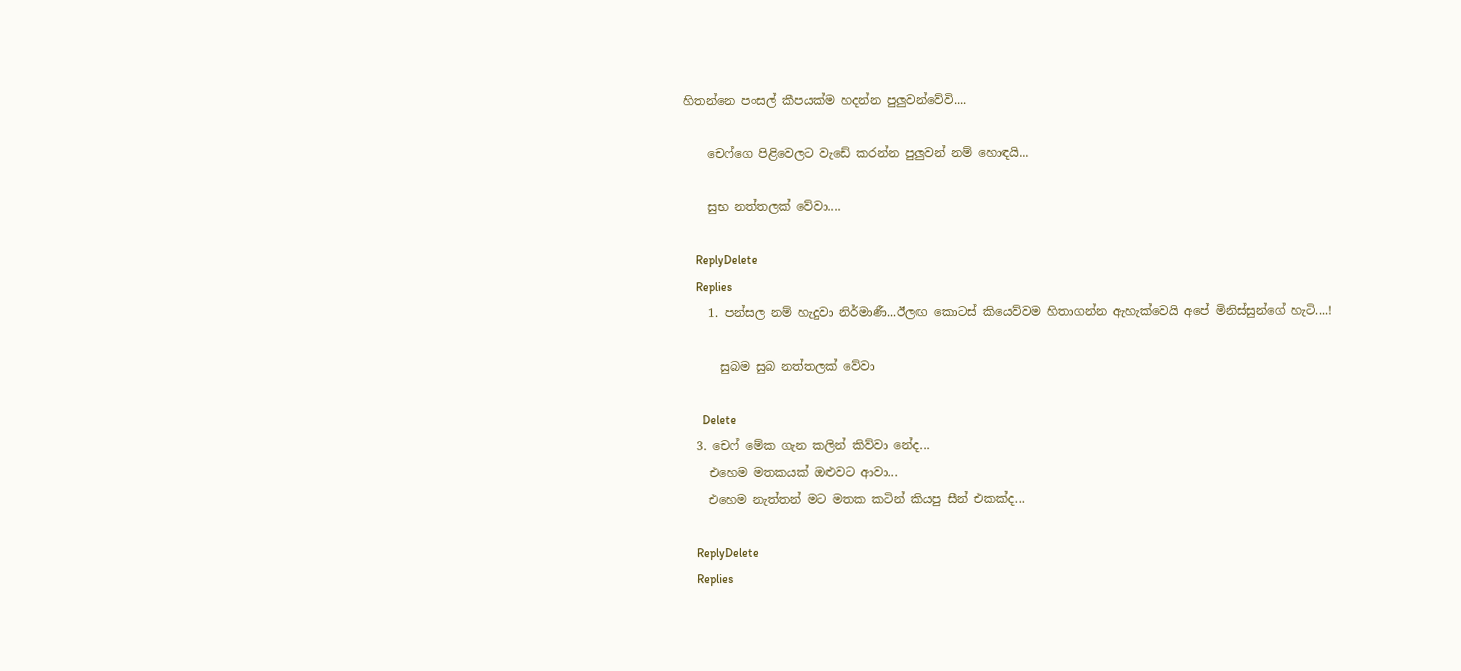හිතන්නෙ පංසල් කීපයක්ම හදන්න පුලුවන්වේවි....

    චෙෆ්ගෙ පිළිවෙලට වැඩේ කරන්න පුලුවන් නම් හොඳයි...

    සුභ නත්තලක් වේවා....

    ReplyDelete
    Replies
    1. පන්සල නම් හැදුවා නිර්මාණී...ඊලඟ කොටස් කියෙව්වම හිතාගන්න ඇහැක්වෙයි අපේ මිනිස්සුන්ගේ හැටි....!

      සුබම සුබ නත්තලක් වේවා

      Delete
  3. චෙෆ් මේක ගැන කලින් කිව්වා නේද...
    එහෙම මතකයක් ඔළුවට ආවා...
    එහෙම නැත්තන් මට මතක කටින් කියපු සීන් එකක්ද...

    ReplyDelete
    Replies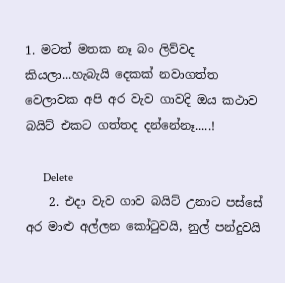1. මටත් මතක නෑ බං ලිව්වද කියලා...හැබැයි දෙකක් නවාගත්ත වෙලාවක අපි අර වැව ගාවදි ඔය කථාව බයිට් එකට ගත්තද දන්නේනෑ.....!

      Delete
    2. එදා වැව ගාව බයිට් උනාට පස්සේ අර මාළු අල්ලන කෝටුවයි, නුල් පන්දුවයි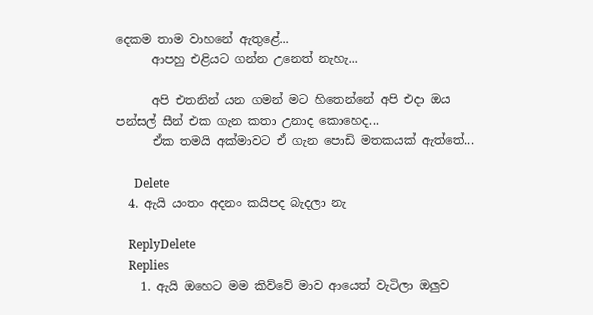දෙකම තාම වාහනේ ඇතුළේ...
      ආපහු එළියට ගන්න උනෙත් නැහැ...

      අපි එතනින් යන ගමන් මට හිතෙන්නේ අපි එදා ඔය පන්සල් සීන් එක ගැන කතා උනාද කොහෙද...
      ඒක තමයි අක්මාවට ඒ ගැන පොඩි මතකයක් ඇත්තේ...

      Delete
  4. ඇයි යංතං අදනං කයිපද බැදලා නැ

    ReplyDelete
    Replies
    1. ඇයි ඔහෙට මම කිව්වේ මාව ආයෙත් වැටිලා ඔලුව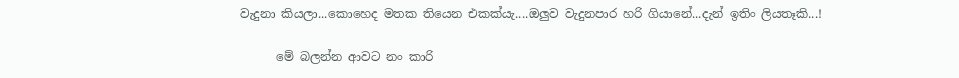වැදුනා කියලා...කොහෙද මතක තියෙන එකක්යැ....ඔලුව වැදුනපාර හරි ගියානේ...දැන් ඉතිං ලියතෑකි...!

      මේ බලන්න ආවට නං කාරි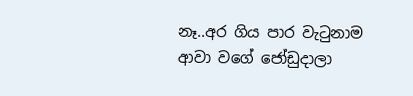නෑ..අර ගිය පාර වැටුනාම ආවා වගේ ජෝඩුදාලා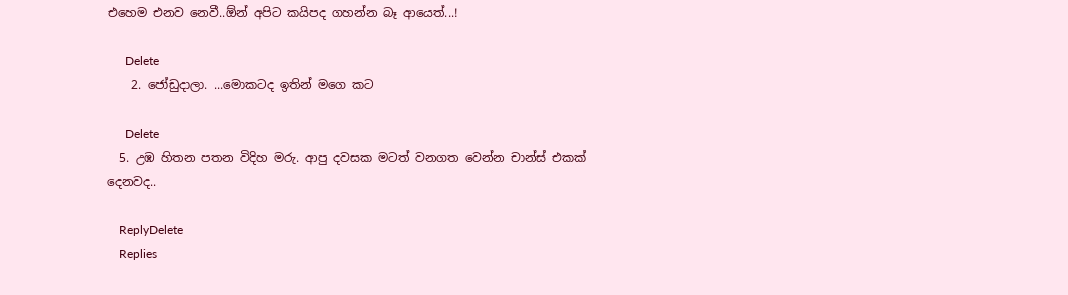එහෙම එනව නෙවී..ඕන් අපිට කයිපද ගහන්න බෑ ආයෙත්...!

      Delete
    2. ජෝඩුදාලා. ...මොකටද ඉතින් මගෙ කට

      Delete
  5. උඹ හිතන පතන විදිහ මරු. ආපු දවසක මටත් වනගත වෙන්න චාන්ස් එකක් දෙනවද..

    ReplyDelete
    Replies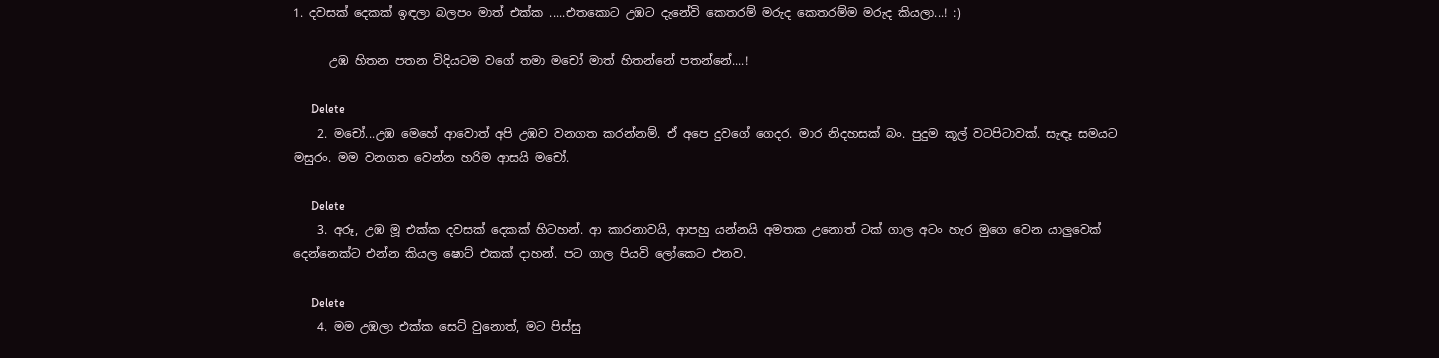1. දවසක් දෙකක් ඉඳලා බලපං මාත් එක්ක .....එතකොට උඹට දැනේවි කෙතරම් මරුද කෙතරම්ම මරුද කියලා...! :)

      උඹ හිතන පතන විදියටම වගේ තමා මචෝ මාත් හිතන්නේ පතන්නේ....!

      Delete
    2. මචෝ...උඹ මෙහේ ආවොත් අපි උඹව වනගත කරන්නම්. ඒ අපෙ දුවගේ ගෙදර. මාර නිදහසක් බං. පුදුම කූල් වටපිටාවක්. සැඳෑ සමයට මසුරං. මම වනගත වෙන්න හරිම ආසයි මචෝ.

      Delete
    3. අරූ, උඹ මූ එක්ක දවසක් දෙකක් හිටහන්. ආ කාරනාවයි, ආපහු යන්නයි අමතක උනොත් ටක් ගාල අටං හැර මුගෙ වෙන යාලුවෙක් දෙන්නෙක්ට එන්න කියල ෂොට් එකක් දාහන්. පට ගාල පියවි ලෝකෙට එනව.

      Delete
    4. මම උඹලා එක්ක සෙට් වුනොත්, මට පිස්සු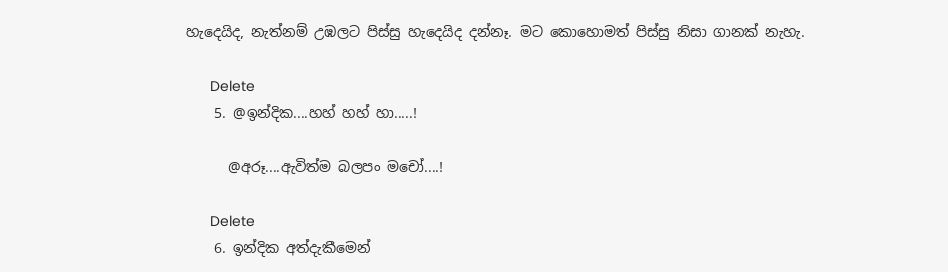හැදෙයිද, නැත්නම් උඹලට පිස්සු හැදෙයිද දන්නෑ. මට කොහොමත් පිස්සු නිසා ගානක් නැහැ.

      Delete
    5. @ඉන්දික....හහ් හහ් හා.....!

      @අරූ....ඇවිත්ම බලපං මචෝ....!

      Delete
    6. ඉන්දික අත්දැකීමෙන්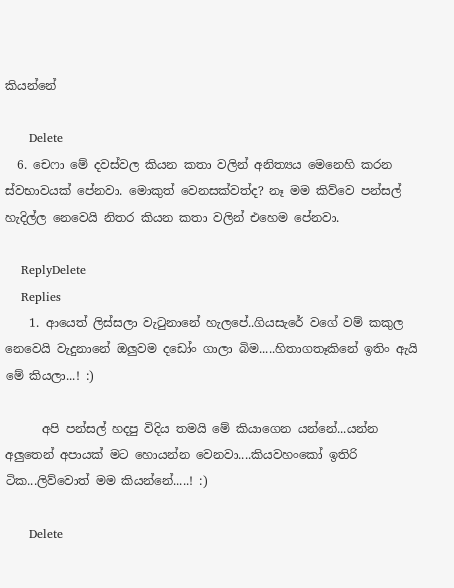කියන්නේ

      Delete
  6. චෙෆා මේ දවස්වල කියන කතා වලින් අනිත්‍යය මෙනෙහි කරන ස්වභාවයක් පේනවා. මොකුත් වෙනසක්වත්ද? නෑ මම කිව්වෙ පන්සල් හැදිල්ල නෙවෙයි නිතර කියන කතා වලින් එහෙම පේනවා.

    ReplyDelete
    Replies
    1. ආයෙත් ලිස්සලා වැටුනානේ හැලපේ..ගියසැරේ වගේ වම් කකුල නෙවෙයි වැදුනානේ ඔලුවම දඩෝං ගාලා බිම.....හිතාගතෑකිනේ ඉතිං ඇයි මේ කියලා...! :)

      අපි පන්සල් හදපු විදිය තමයි මේ කියාගෙන යන්නේ...යන්න අලුතෙන් අපායක් මට හොයන්න වෙනවා....කියවහංකෝ ඉතිරි ටික...ලිව්වොත් මම කියන්නේ.....! :)

      Delete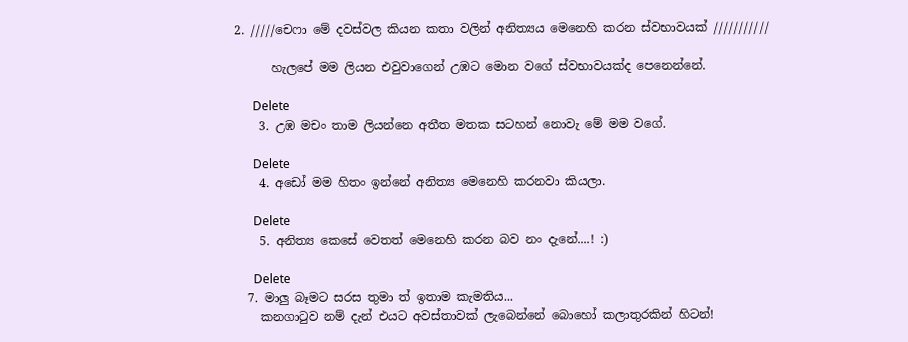2. /////චෙෆා මේ දවස්වල කියන කතා වලින් අනිත්‍යය මෙනෙහි කරන ස්වභාවයක් ///////////

      හැලපේ මම ලියන එවුවාගෙන් උඹට මොන වගේ ස්වභාවයක්ද පෙනෙන්නේ.

      Delete
    3. උඹ මචං තාම ලියන්නෙ අතීත මතක සටහන් නොවැ මේ මම වගේ.

      Delete
    4. අඩෝ මම හිතං ඉන්නේ අනිත්‍ය මෙනෙහි කරනවා කියලා.

      Delete
    5. අනිත්‍ය කෙසේ වෙතත් මෙනෙහි කරන බව නං දැනේ....! :)

      Delete
  7. මාලු බෑමට සරස තුමා ත් ඉතාම කැමතිය...
    කනගාටුව නම් දැන් එයට අවස්තාවක් ලැබෙන්නේ බොහෝ කලාතුරකින් හිටන්!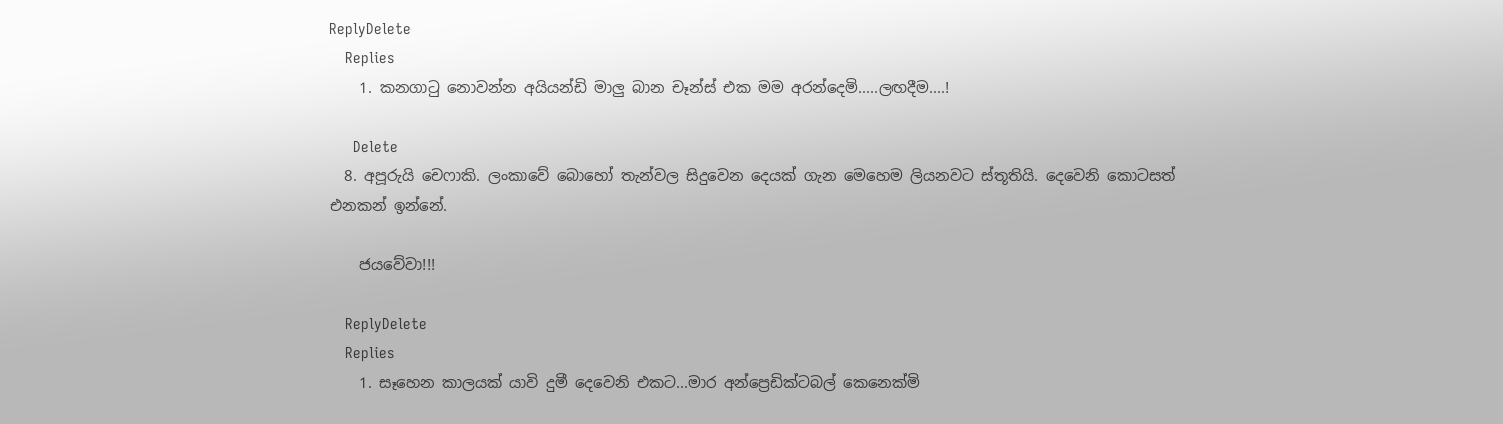ReplyDelete
    Replies
    1. කනගාටු නොවන්න අයියන්ඩි මාලු බාන චෑන්ස් එක මම අරන්දෙමි.....ලඟදීම....!

      Delete
  8. අපූරුයි චෙෆාකි. ලංකාවේ බොහෝ තැන්වල සිදුවෙන දෙයක් ගැන මෙහෙම ලියනවට ස්තූතියි. දෙවෙනි කොටසත් එනකන් ඉන්නේ.

    ජයවේවා!!!

    ReplyDelete
    Replies
    1. සෑහෙන කාලයක් යාවි දුමී දෙවෙනි එකට...මාර අන්ප්‍රෙඩික්‍ටබල් කෙනෙක්මි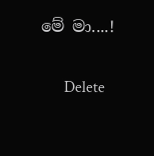මේ මා....!

      Delete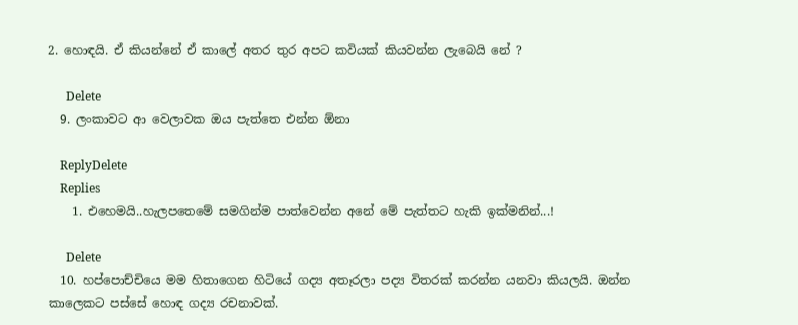2. හොඳයි. ඒ කියන්නේ ඒ කාලේ අතර තුර අපට කවියක් කියවන්න ලැබෙයි නේ ?

      Delete
  9. ලංකාවට ආ වෙලාවක ඔය පැත්තෙ එන්න ඕනා

    ReplyDelete
    Replies
    1. එහෙමයි..හැලපතෙමේ සමගින්ම පාත්වෙන්න අනේ මේ පැත්තට හැකි ඉක්මනින්...!

      Delete
  10. හප්පොච්චියෙ මම හිතාගෙන හිටියේ ගද්‍ය අතෑරලා පද්‍ය විතරක් කරන්න යනවා කියලයි. ඔන්න කාලෙකට පස්සේ හොඳ ගද්‍ය රචනාවක්.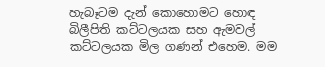හැබෑටම දැන් කොහොමට හොඳ බිලීපිති කට්ටලයක සහ ඇමවල් කට්ටලයක මිල ගණන් එහෙම. මම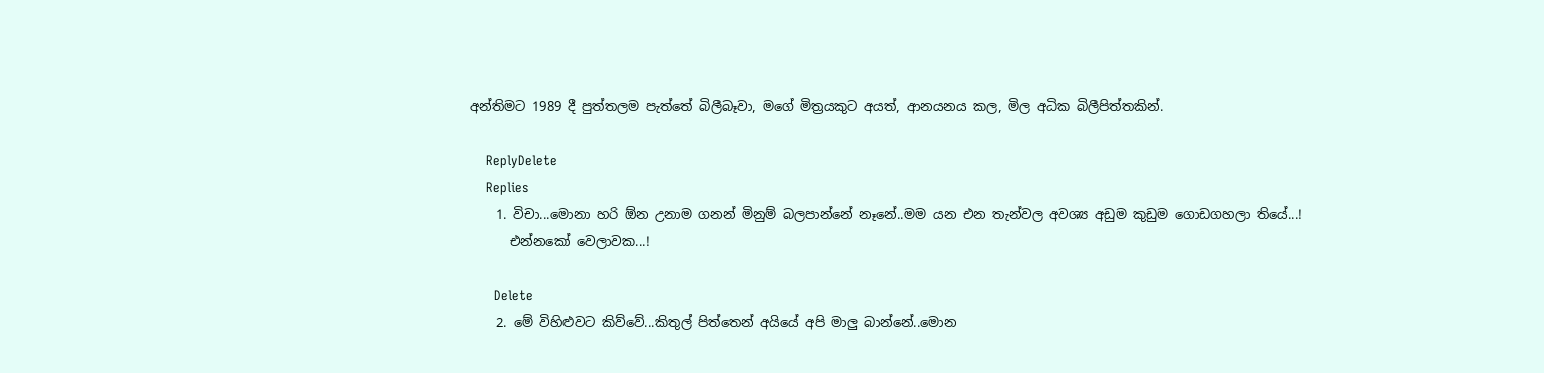අන්තිමට 1989 දී පුත්තලම පැත්තේ බිලීබෑවා, මගේ මිත්‍රයකුට අයත්, ආනයනය කල, මිල අධික බිලීපිත්තකින්.

    ReplyDelete
    Replies
    1. විචා...මොනා හරි ඕන උනාම ගනන් මිනුම් බලපාන්නේ නෑනේ..මම යන එන තැන්වල අවශ්‍ය අඩුම කුඩුම ගොඩගහලා තියේ...!
      එන්නකෝ වෙලාවක...!

      Delete
    2. මේ විහිළුවට කිව්වේ...කිතුල් පිත්තෙන් අයියේ අපි මාලු බාන්නේ..මොන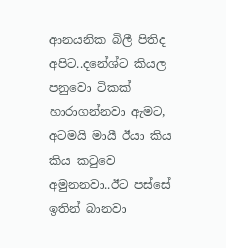ආනයනික බිලී පිතිද අපිට..දනේශ්ට කියල පනුවො ටිකක් හාරාගන්නවා ඇමට, අටමයි මායී ඊයා කිය කිය කටුවෙ අමුනනවා..ඊට පස්සේ ඉතින් බානවා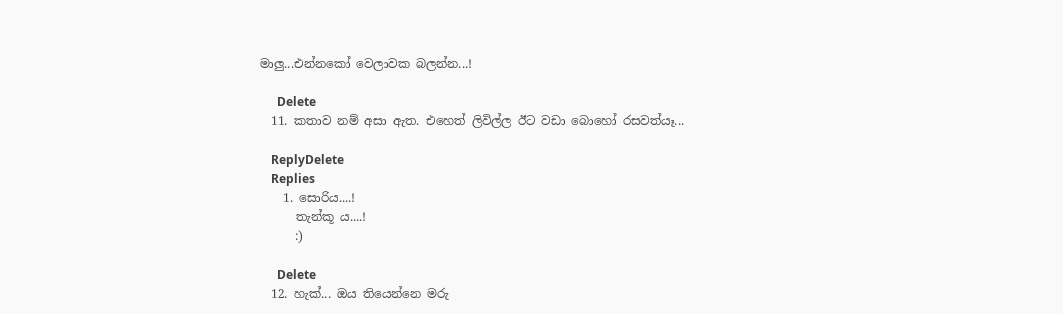මාලු...එන්නකෝ වෙලාවක බලන්න...!

      Delete
  11. කතාව නම් අසා ඇත. එහෙත් ලිවිල්ල ඊට වඩා බොහෝ රසවත්යෑ...

    ReplyDelete
    Replies
    1. සොරිය....!
      තැන්කූ ය....!
      :)

      Delete
  12. හැක්... ඔය තියෙන්නෙ මරු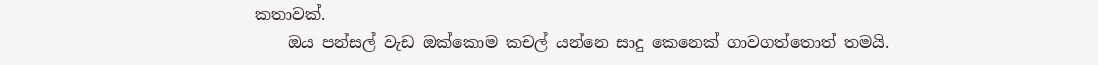කතාවක්.
    ඔය පන්සල් වැඩ ඔක්කොම කචල් යන්නෙ සාදු කෙනෙක් ගාවගත්තොත් තමයි.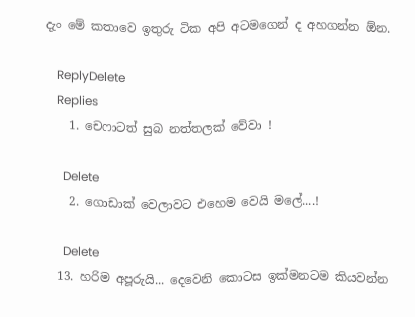දැං මේ කතාවෙ ඉතුරු ටික අපි අටමගෙන් ද අහගන්න ඕන.

    ReplyDelete
    Replies
    1. චෙෆාටත් සුබ නත්තලක් වේවා !

      Delete
    2. ගොඩාක් වෙලාවට එහෙම වෙයි මලේ....!

      Delete
  13. හරිම අපූරුයි... දෙවෙනි කොටස ඉක්මනටම කියවන්න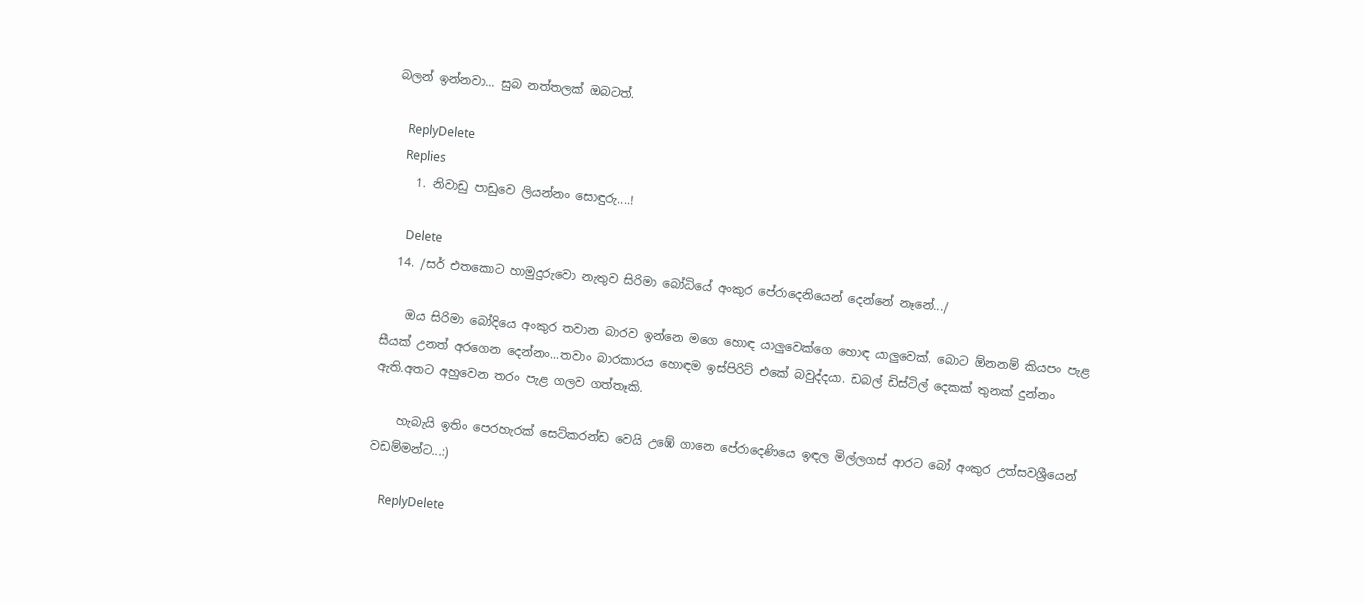බලන් ඉන්නවා... සුබ නත්තලක් ඔබටත්.

    ReplyDelete
    Replies
    1. නිවාඩු පාඩුවෙ ලියන්නං සොඳුරු....!

      Delete
  14. /සර් එතකොට හාමුදුරුවො නැතුව සිරිමා බෝධියේ අංකුර පේරාදෙනියෙන් දෙන්නේ නෑනේ.../

    ඔය සිරිමා බෝදියෙ අංකුර තවාන බාරව ඉන්නෙ මගෙ හොඳ යාලුවෙක්ගෙ හොඳ යාලුවෙක්. බොට ඕනනම් කියපං පැළ සීයක් උනත් අරගෙන දෙන්නං...තවාං බාරකාරය හොඳම ඉස්පිරිට් එකේ බවුද්දයා. ඩබල් ඩිස්ටිල් දෙකක් තුනක් දුන්නං ඇති.අතට අහුවෙන තරං පැළ ගලව ගත්තෑකි.

    හැබැයි ඉතිං පෙරහැරක් සෙට්කරන්ඩ වෙයි උඹේ ගානෙ පේරාදෙණියෙ ඉඳල මිල්ලගස් ආරට බෝ අංකුර උත්සවශ්‍රීයෙන් වඩම්මන්ට...:)

    ReplyDelete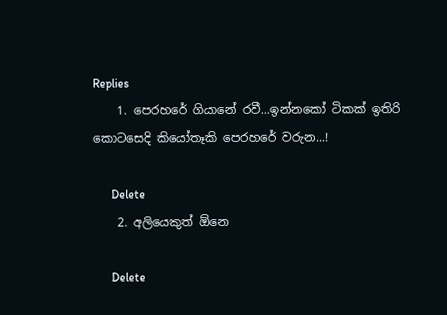Replies
    1. පෙරහරේ ගියානේ රවී...ඉන්නකෝ ටිකක් ඉතිරි කොටසෙදි කියෝතෑකි පෙරහරේ වරුන...!

      Delete
    2. අලියෙකුත් ඕනෙ

      Delete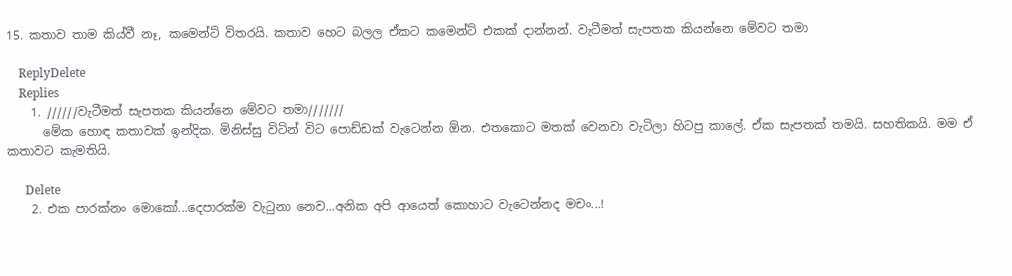15. කතාව තාම කිය්වී නෑ, කමෙන්ට් විතරයි. කතාව හෙට බලල ඒකට කමෙන්ට් එකක් දාන්නන්. වැටීමත් සැපතක කියන්නෙ මේවට තමා

    ReplyDelete
    Replies
    1. //////වැටීමත් සැපතක කියන්නෙ මේවට තමා///////
      මේක හොඳ කතාවක් ඉන්දික. මිනිස්සු විටින් විට පොඩ්ඩක් වැටෙන්න ඕන. එතකොට මතක් වෙනවා වැටිලා හිටපු කාලේ. ඒක සැපතක් තමයි. සහතිකයි. මම ඒ කතාවට කැමතියි.

      Delete
    2. එක පාරක්නං මොකෝ...දෙපාරක්ම වැටුනා නෙව...අනික අපි ආයෙත් කොහාට වැටෙන්නද මචං...!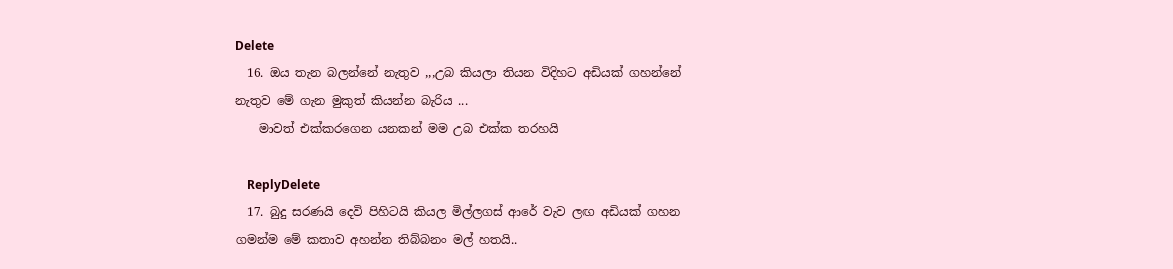Delete
  16. ඔය තැන බලන්නේ නැතුව ,,,උබ කියලා තියන විදිහට අඩියක් ගහන්නේ නැතුව මේ ගැන මුකුත් කියන්න බැරිය ...
    මාවත් එක්කරගෙන යනකන් මම උබ එක්ක තරහයි

    ReplyDelete
  17. බුදු සරණයි දෙවි පිහිටයි කියල මිල්ලගස් ආරේ වැව ලඟ අඩියක් ගහන ගමන්ම මේ කතාව අහන්න තිබ්බනං මල් හතයි..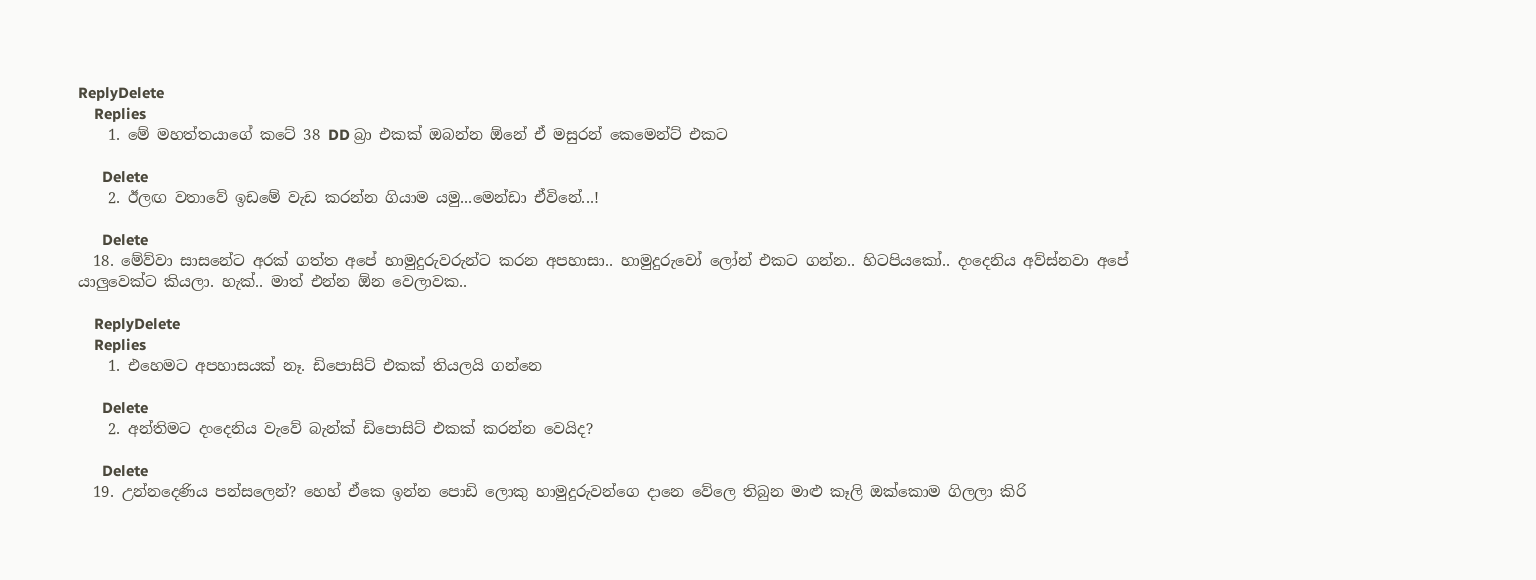ReplyDelete
    Replies
    1. මේ මහත්තයාගේ කටේ 38 DD බ්‍රා එකක් ඔබන්න ඕනේ ඒ මසුරන් කෙමෙන්ට් එකට

      Delete
    2. ඊලඟ වතාවේ ඉඩමේ වැඩ කරන්න ගියාම යමු...මෙන්ඩා ඒවිනේ...!

      Delete
  18. මේව්වා සාසනේට අරක් ගත්ත අපේ හාමුදුරුවරුන්ට කරන අපහාසා.. හාමුදුරුවෝ ලෝන් එකට ගන්න.. හිටපියකෝ.. දංදෙනිය අව්ස්නවා අපේ යාලුවෙක්ට කියලා. හැක්.. මාත් එන්න ඕන වෙලාවක..

    ReplyDelete
    Replies
    1. එහෙමට අපහාසයක් නෑ. ඩිපොසිට් එකක් තියලයි ගන්නෙ

      Delete
    2. අන්තිමට දංදෙනිය වැවේ බැන්ක් ඩිපොසිට් එකක් කරන්න වෙයිද?

      Delete
  19. උන්නදෙණිය පන්සලෙන්? හෙහ් ඒකෙ ඉන්න පොඩි ලොකු හාමුදුරුවන්ගෙ දානෙ වේලෙ තිබුන මාළු කෑලි ඔක්කොම ගිලලා කිරි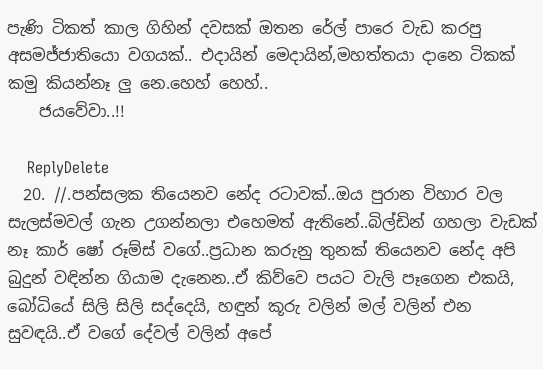පැණි ටිකත් කාල ගිහින් දවසක් ඔතන රේල් පාරෙ වැඩ කරපු අසමජ්ජාතියො වගයක්.. එදායින් මෙදායින්,මහත්තයා දානෙ ටිකක් කමු කියන්නෑ ලු නෙ.හෙහ් හෙහ්..
    ජයවේවා..!!

    ReplyDelete
  20. //.පන්සලක තියෙනව නේද රටාවක්..ඔය පුරාන විහාර වල සැලස්මවල් ගැන උගන්නලා එහෙමත් ඇතිනේ..බිල්ඩින් ගහලා වැඩක් නෑ කාර් ෂෝ රූම්ස් වගේ..ප්‍රධාන කරුනු තුනක් තියෙනව නේද අපි බුදුන් වඳින්න ගියාම දැනෙන..ඒ කිව්වෙ පයට වැලි පෑගෙන එකයි, බෝධියේ සිලි සිලි සද්දෙයි, හඳුන් කූරු වලින් මල් වලින් එන සුවඳයි..ඒ වගේ දේවල් වලින් අපේ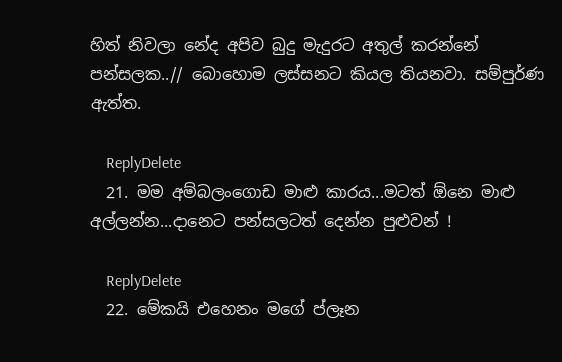හිත් නිවලා නේද අපිව බුදු මැදුරට අතුල් කරන්නේ පන්සලක..// බොහොම ලස්සනට කියල තියනවා. සම්පුර්ණ ඇත්ත.

    ReplyDelete
  21. මම අම්බලංගොඩ මාළු කාරය...මටත් ඕනෙ මාළු අල්ලන්න...දානෙට පන්සලටත් දෙන්න පුළුවන් !

    ReplyDelete
  22. මේකයි එහෙනං මගේ ප්ලෑන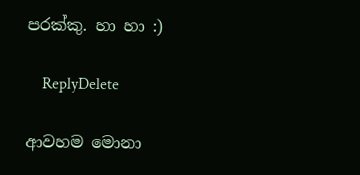පරක්කු. හා හා :)

    ReplyDelete

ආවහම මොනා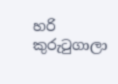හරි කුරුටුගාලා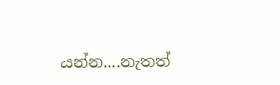යන්න....නැතත්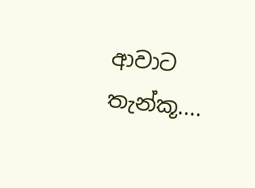ආවාට තැන්කූ....